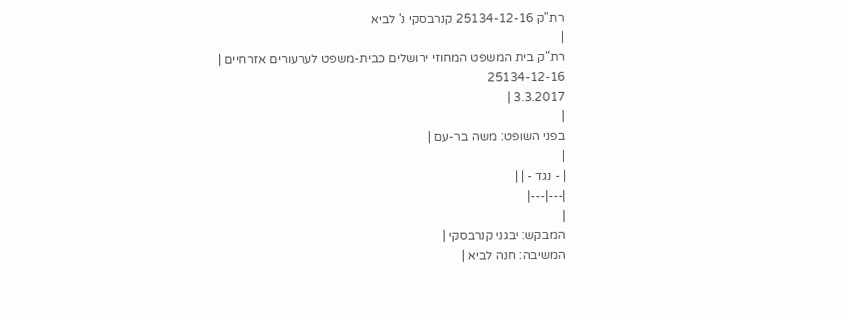רת"ק 25134-12-16 קנרבסקי נ' לביא
|
רת"ק בית המשפט המחוזי ירושלים כבית-משפט לערעורים אזרחיים |
25134-12-16
3.3.2017 |
|
בפני השופט: משה בר-עם |
|
| - נגד - | |
|---|---|
|
המבקש: יבגני קנרבסקי |
המשיבה: חנה לביא |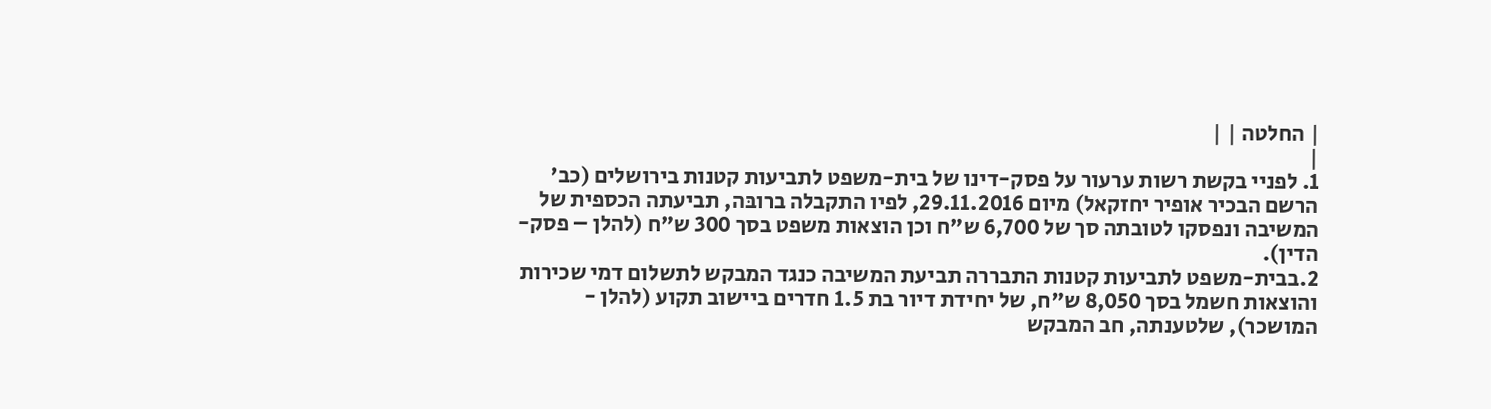| החלטה | |
|
1. לפניי בקשת רשות ערעור על פסק-דינו של בית-משפט לתביעות קטנות בירושלים (כב' הרשם הבכיר אופיר יחזקאל) מיום 29.11.2016, לפיו התקבלה ברובּה, תביעתה הכספית של המשיבה ונפסקו לטובתה סך של 6,700 ש"ח וכן הוצאות משפט בסך 300 ש"ח (להלן – פסק-הדין).
2.בבית-משפט לתביעות קטנות התבררה תביעת המשיבה כנגד המבקש לתשלום דמי שכירות והוצאות חשמל בסך 8,050 ש"ח, של יחידת דיור בת 1.5 חדרים ביישוב תקוע (להלן - המושכר), שלטענתה, חב המבקש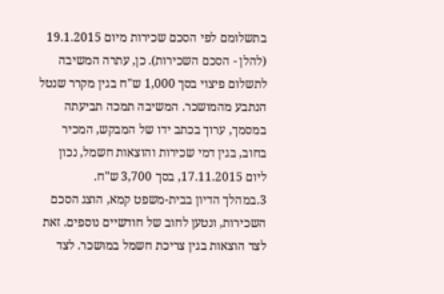בתשלומם לפי הסכם שכירות מיום 19.1.2015 (להלן - הסכם השכירות). כן, עתרה המשיבה לתשלום פיצוי בסך 1,000 ש"ח בגין מקרר שנטל הנתבע מהמושכר. המשיבה תמכה תביעתה במסמך, ערוך בכתב ידו של המבקש, המכיר בחוב, בגין דמי שכירות והוצאות חשמל, נכון ליום 17.11.2015, בסך 3,700 ש"ח.
3.במהלך הדיון בבית-משפט קמא, הוצג הסכם השכירות, ונטען לחוב של חודשיים נוספים. זאת לצד הוצאות בגין צריכת חשמל במושכר. לצד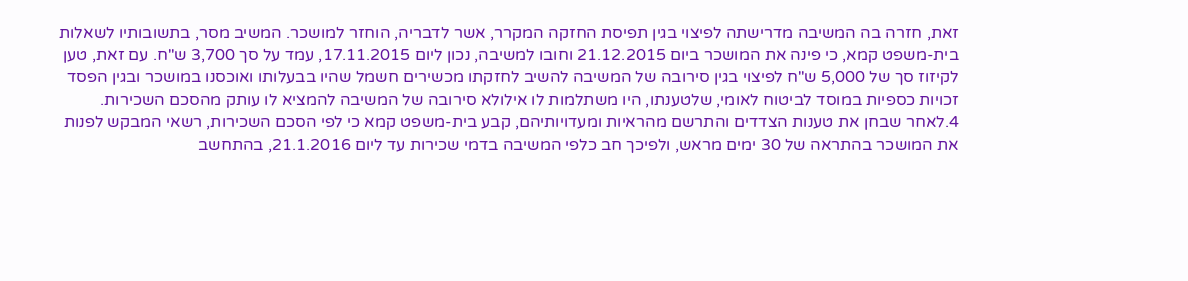זאת, חזרה בה המשיבה מדרישתה לפיצוי בגין תפיסת החזקה המקרר, אשר לדבריה, הוחזר למושכר. המשיב מסר, בתשובותיו לשאלות בית-משפט קמא, כי פינה את המושכר ביום 21.12.2015 וחובו למשיבה, נכון ליום 17.11.2015, עמד על סך 3,700 ש"ח. עם זאת, טען לקיזוז סך של 5,000 ש"ח לפיצוי בגין סירובה של המשיבה להשיב לחזקתו מכשירים חשמל שהיו בבעלותו ואוכסנו במושכר ובגין הפסד זכויות כספיות במוסד לביטוח לאומי, שלטענתו, היו משתלמות לו אילולא סירובה של המשיבה להמציא לו עותק מהסכם השכירות.
4.לאחר שבחן את טענות הצדדים והתרשם מהראיות ומעדויותיהם, קבע בית-משפט קמא כי לפי הסכם השכירות, רשאי המבקש לפנות את המושכר בהתראה של 30 ימים מראש, ולפיכך חב כלפי המשיבה בדמי שכירות עד ליום 21.1.2016, בהתחשב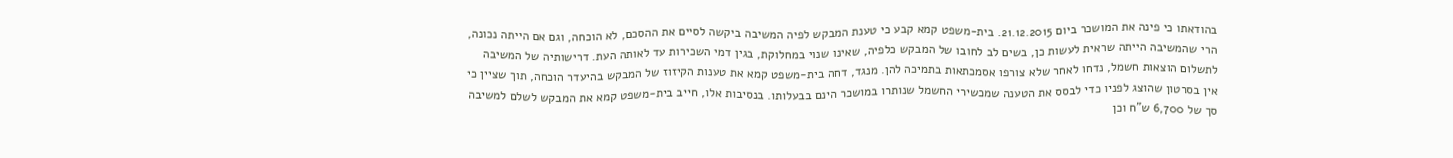בהודאתו כי פינה את המושכר ביום 21.12.2015. בית-משפט קמא קבע כי טענת המבקש לפיה המשיבה ביקשה לסיים את ההסכם, לא הוכחה, וגם אם הייתה נכונה, הרי שהמשיבה הייתה שראית לעשות כן, בשים לב לחובו של המבקש כלפיה, שאינו שנוי במחלוקת, בגין דמי השכירות עד לאותה העת. דרישותיה של המשיבה לתשלום הוצאות חשמל, נדחו לאחר שלא צורפו אסמכתאות בתמיכה להן. מנגד, דחה בית-משפט קמא את טענות הקיזוז של המבקש בהיעדר הוכחה, תוך שציין כי אין בסרטון שהוצג לפניו כדי לבסס את הטענה שמכשירי החשמל שנותרו במושכר הינם בבעלותו. בנסיבות אלו, חייב בית-משפט קמא את המבקש לשלם למשיבה סך של 6,700 ש"ח וכן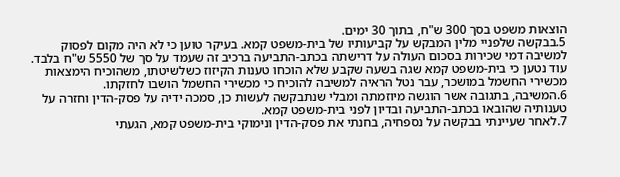הוצאות משפט בסך 300 ש"ח, בתוך 30 ימים.
5.בבקשה שלפניי מלין המבקש על קביעותיו של בית-משפט קמא. בעיקר טוען כי לא היה מקום לפסוק למשיבה דמי שכירות בסכום העולה על דרישתה בכתב-התביעה ברכיב זה שעמד על סך של 5550 ש"ח בלבד. עוד נטען כי בית-משפט קמא שגה בשעה שקבע שלא הוכחו טענות הקיזוז כשלשיטתו, משהוכיח הימצאות מכשירי החשמל במושכר, עבר נטל הראיה למשיבה להוכיח כי מכשירי החשמל הושבו לחזקתו.
6.המשיבה, בתגובה אשר הוגשה מיוזמתה ומבלי שנתבקשה לעשות כן, סמכה ידיה על פסק-הדין וחזרה על טענותיה שהובאו בכתב-התביעה ובדיון לפני בית-משפט קמא.
7.לאחר שעיינתי בבקשה על נספחיה, בחנתי את פסק-הדין ונימוקי בית-משפט קמא, הגעתי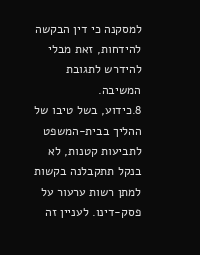למסקנה כי דין הבקשה להידחות, זאת מבלי להידרש לתגובת המשיבה.
8.כידוע, בשל טיבו של ההליך בבית-המשפט לתביעות קטנות, לא בנקל תתקבלנה בקשות למתן רשות ערעור על פסק-דינו. לעניין זה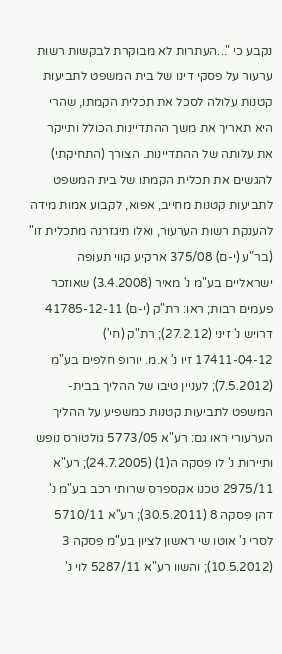נקבע כי "...העתרות לא מבוקרת לבקשות רשות ערעור על פסקי דינו של בית המשפט לתביעות קטנות עלולה לסכל את תכלית הקמתו, שהרי היא תאריך את משך ההתדיינות הכולל ותייקר את עלותה של ההתדיינות. הצורך (התחיקתי) להגשים את תכלית הקמתו של בית המשפט לתביעות קטנות מחייב, אפוא, לקבוע אמות מידה להענקת רשות הערעור, ואלו תיגזרנה מתכלית זו" (בר"ע (י-ם) 375/08 ארקיע קווי תעופה ישראליים בע"מ נ' מאיר (3.4.2008) שאוזכר פעמים רבות; ראו: רת"ק (י-ם) 41785-12-11 דרויש נ' זיני (27.2.12); רת"ק (חי') 17411-04-12 זיו נ' א.מ. יורופ חלפים בע"מ (7.5.2012); לעניין טיבו של ההליך בבית-המשפט לתביעות קטנות כמשפיע על ההליך הערעורי ראו גם: רע"א 5773/05 גולטורס נופש ותיירות נ' לו פִסקה ה(1) (24.7.2005); רע"א 2975/11 טכנו אקספרס שרותי רכב בע"מ נ' דהן פִסקה 8 (30.5.2011); רע"א 5710/11 לסרי נ' אוטו שי ראשון לציון בע"מ פִסקה 3 (10.5.2012); והשוו רע"א 5287/11 לוי נ'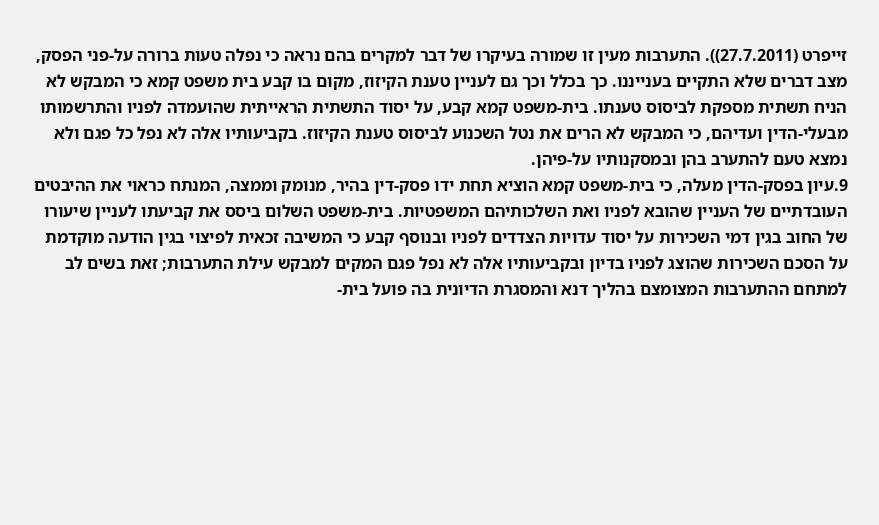זייפרט (27.7.2011)). התערבות מעין זו שמורה בעיקרו של דבר למקרים בהם נראה כי נפלה טעות ברורה על-פני הפסק, מצב דברים שלא התקיים בענייננו. כך בכלל וכך גם לעניין טענת הקיזוז, מקום בו קבע בית משפט קמא כי המבקש לא הניח תשתית מספקת לביסוס טענתו. בית-משפט קמא קבע, על יסוד התשתית הראייתית שהועמדה לפניו והתרשמותו מבעלי-הדין ועדיהם, כי המבקש לא הרים את נטל השכנוע לביסוס טענת הקיזוז. בקביעותיו אלה לא נפל כל פגם ולא נמצא טעם להתערב בהן ובמסקנותיו על-פיהן.
9.עיון בפסק-הדין מעלה, כי בית-משפט קמא הוציא תחת ידו פסק-דין בהיר, מנומק וממצה, המנתח כראוי את ההיבטים העובדתיים של העניין שהובא לפניו ואת השלכותיהם המשפטיות. בית-משפט השלום ביסס את קביעתו לעניין שיעורו של החוב בגין דמי השכירות על יסוד עדויות הצדדים לפניו ובנוסף קבע כי המשיבה זכאית לפיצוי בגין הודעה מוקדמת על הסכם השכירות שהוצג לפניו בדיון ובקביעותיו אלה לא נפל פגם המקים למבקש עילת התערבות; זאת בשים לב למתחם ההתערבות המצומצם בהליך דנא והמסגרת הדיונית בה פועל בית-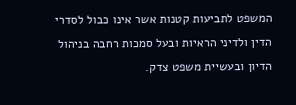המשפט לתביעות קטנות אשר אינו כבול לסדרי הדין ולדיני הראיות ובעל סמכות רחבה בניהול הדיון ובעשיית משפט צדק.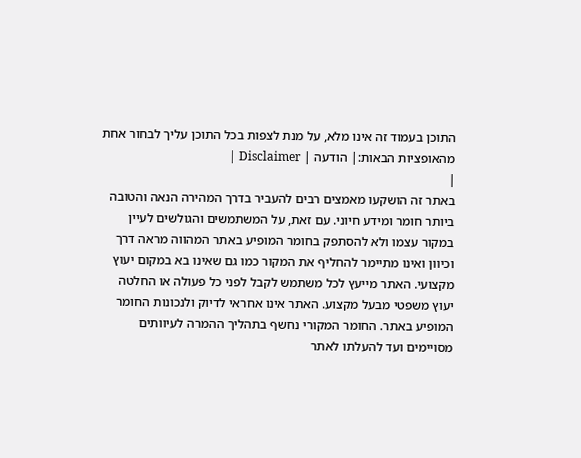התוכן בעמוד זה אינו מלא, על מנת לצפות בכל התוכן עליך לבחור אחת מהאופציות הבאות:| הודעה | Disclaimer |
|
באתר זה הושקעו מאמצים רבים להעביר בדרך המהירה הנאה והטובה ביותר חומר ומידע חיוני. עם זאת, על המשתמשים והגולשים לעיין במקור עצמו ולא להסתפק בחומר המופיע באתר המהווה מראה דרך וכיוון ואינו מתיימר להחליף את המקור כמו גם שאינו בא במקום יעוץ מקצועי. האתר מייעץ לכל משתמש לקבל לפני כל פעולה או החלטה יעוץ משפטי מבעל מקצוע. האתר אינו אחראי לדיוק ולנכונות החומר המופיע באתר. החומר המקורי נחשף בתהליך ההמרה לעיוותים מסויימים ועד להעלתו לאתר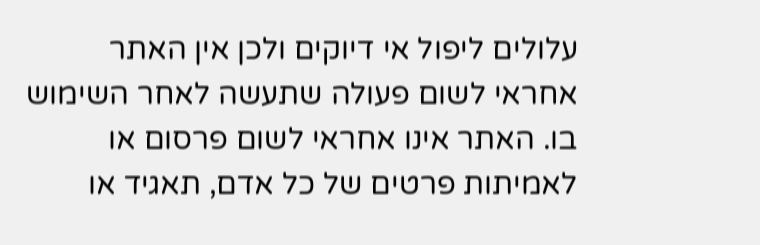עלולים ליפול אי דיוקים ולכן אין האתר אחראי לשום פעולה שתעשה לאחר השימוש בו. האתר אינו אחראי לשום פרסום או לאמיתות פרטים של כל אדם, תאגיד או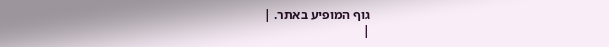גוף המופיע באתר. |
|